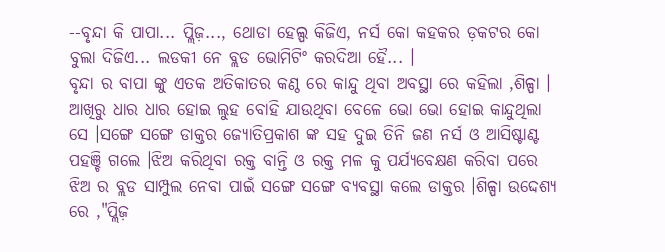--ବୃନ୍ଦା କି ପାପା... ପ୍ଲିଜ଼..., ଥୋଡା ହେଲ୍ପ କିଜିଏ, ନର୍ସ କୋ କହକର ଡ଼କଟର କୋ ବୁଲା ଦିଜିଏ... ଲଡକୀ ନେ ବ୍ଲଡ ଭୋମିଟିଂ କରଦିଆ ହୈ... ।
ବୃନ୍ଦା ର ବାପା ଙ୍କୁ ଏତକ ଅତିକାତର କଣ୍ଠ ରେ କାନ୍ଦୁ ଥିବା ଅବସ୍ଥା ରେ କହିଲା ,ଶିଳ୍ପା । ଆଖିରୁ ଧାର ଧାର ହୋଇ ଲୁହ ବୋହି ଯାଉଥିବା ବେଳେ ଭୋ ଭୋ ହୋଇ କାନ୍ଦୁଥିଲା ସେ ।ସଙ୍ଗେ ସଙ୍ଗେ ଡାକ୍ତର ଜ୍ୟୋତିପ୍ରକାଶ ଙ୍କ ସହ ଦୁଇ ତିନି ଜଣ ନର୍ସ ଓ ଆସିଷ୍ଟାଣ୍ଟ ପହଞ୍ଚି ଗଲେ ।ଝିଅ କରିଥିବା ରକ୍ତ ବାନ୍ତି ଓ ରକ୍ତ ମଳ କୁ ପର୍ଯ୍ୟବେକ୍ଷଣ କରିବା ପରେ ଝିଅ ର ବ୍ଲଡ ସାମ୍ପୁଲ ନେବା ପାଇଁ ସଙ୍ଗେ ସଙ୍ଗେ ବ୍ୟବସ୍ଥା କଲେ ଡାକ୍ତର ।ଶିଳ୍ପା ଉଦ୍ଦେଶ୍ୟ ରେ ,"ପ୍ଲିଜ଼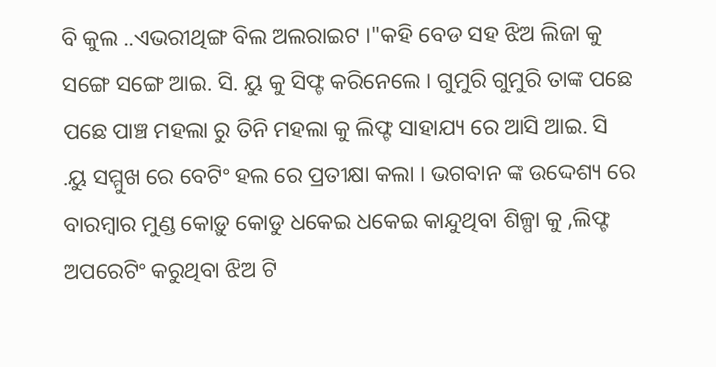ବି କୁଲ ..ଏଭରୀଥିଙ୍ଗ ବିଲ ଅଲରାଇଟ ।"କହି ବେଡ ସହ ଝିଅ ଲିଜା କୁ ସଙ୍ଗେ ସଙ୍ଗେ ଆଇ. ସି. ୟୁ କୁ ସିଫ୍ଟ କରିନେଲେ । ଗୁମୁରି ଗୁମୁରି ତାଙ୍କ ପଛେ ପଛେ ପାଞ୍ଚ ମହଲା ରୁ ତିନି ମହଲା କୁ ଲିଫ୍ଟ ସାହାଯ୍ୟ ରେ ଆସି ଆଇ. ସି .ୟୁ ସମ୍ମୁଖ ରେ ବେଟିଂ ହଲ ରେ ପ୍ରତୀକ୍ଷା କଲା । ଭଗବାନ ଙ୍କ ଉଦ୍ଦେଶ୍ୟ ରେ ବାରମ୍ବାର ମୁଣ୍ଡ କୋଡ଼ୁ କୋଡୁ ଧକେଇ ଧକେଇ କାନ୍ଦୁଥିବା ଶିଳ୍ପା କୁ ,ଲିଫ୍ଟ ଅପରେଟିଂ କରୁଥିବା ଝିଅ ଟି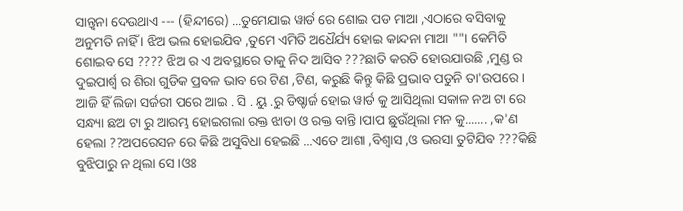ସାନ୍ତ୍ୱନା ଦେଉଥାଏ --- (ହିନ୍ଦୀରେ) ...ତୁମେଯାଇ ୱାର୍ଡ ରେ ଶୋଇ ପଡ ମାଆ ,ଏଠାରେ ବସିବାକୁ ଅନୁମତି ନାହିଁ । ଝିଅ ଭଲ ହୋଇଯିବ ,ତୁମେ ଏମିତି ଅଧୈର୍ଯ୍ୟ ହୋଇ କାନ୍ଦନା ମାଆ ""। କେମିତି ଶୋଇବ ସେ ???? ଝିଅ ର ଏ ଅବସ୍ଥାରେ ତାକୁ ନିଦ ଆସିବ ???ଛାତି କରତି ହୋଉଯାଉଛି ,ମୁଣ୍ଡ ର ଦୁଇପାର୍ଶ୍ଵ ର ଶିରା ଗୁଡିକ ପ୍ରବଳ ଭାବ ରେ ଟିଣ ,ଟିଣ, କରୁଛି କିନ୍ତୁ କିଛି ପ୍ରଭାବ ପଡୁନି ତା'ଉପରେ ।
ଆଜି ହିଁ ଲିଜା ସର୍ଜରୀ ପରେ ଆଇ . ସି . ୟୁ .ରୁ ଡିଷ୍ଚାର୍ଜ ହୋଇ ୱାର୍ଡ କୁ ଆସିଥିଲା ସକାଳ ନଅ ଟା ରେ ସନ୍ଧ୍ୟା ଛଅ ଟା ରୁ ଆରମ୍ଭ ହୋଇଗଲା ରକ୍ତ ଝାଡା ଓ ରକ୍ତ ବାନ୍ତି ।ପାପ ଛୁଉଁଥିଲା ମନ କୁ....... ,କ'ଣ ହେଲା ??ଅପରେସନ ରେ କିଛି ଅସୁବିଧା ହେଇଛି ...ଏତେ ଆଶା ,ବିଶ୍ୱାସ ,ଓ ଭରସା ତୁଟିଯିବ ???କିଛି ବୁଝିପାରୁ ନ ଥିଲା ସେ ।ଓଃ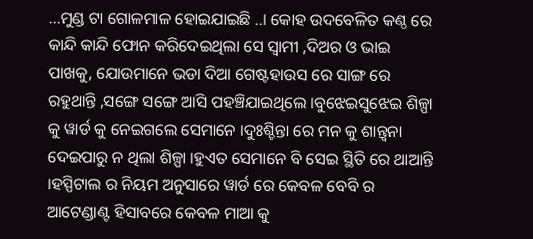...ମୁଣ୍ଡ ଟା ଗୋଳମାଳ ହୋଇଯାଇଛି ..। କୋହ ଉଦବେଳିତ କଣ୍ଠ ରେ କାନ୍ଦି କାନ୍ଦି ଫୋନ କରିଦେଇଥିଲା ସେ ସ୍ୱାମୀ ,ଦିଅର ଓ ଭାଇ ପାଖକୁ, ଯୋଉମାନେ ଭଡା ଦିଆ ଗେଷ୍ଟହାଉସ ରେ ସାଙ୍ଗ ରେ ରହୁଥାନ୍ତି ,ସଙ୍ଗେ ସଙ୍ଗେ ଆସି ପହଞ୍ଚିଯାଇଥିଲେ ।ବୁଝେଇସୁଝେଇ ଶିଳ୍ପା କୁ ୱାର୍ଡ କୁ ନେଇଗଲେ ସେମାନେ ।ଦୁଃଶ୍ଚିନ୍ତା ରେ ମନ କୁ ଶାନ୍ତ୍ୱନା ଦେଇପାରୁ ନ ଥିଲା ଶିଳ୍ପା ।ହୁଏତ ସେମାନେ ବି ସେଇ ସ୍ଥିତି ରେ ଥାଆନ୍ତି ।ହସ୍ପିଟାଲ ର ନିୟମ ଅନୁସାରେ ୱାର୍ଡ ରେ କେବଳ ବେବି ର ଆଟେଣ୍ଡାଣ୍ଟ ହିସାବରେ କେବଳ ମାଆ କୁ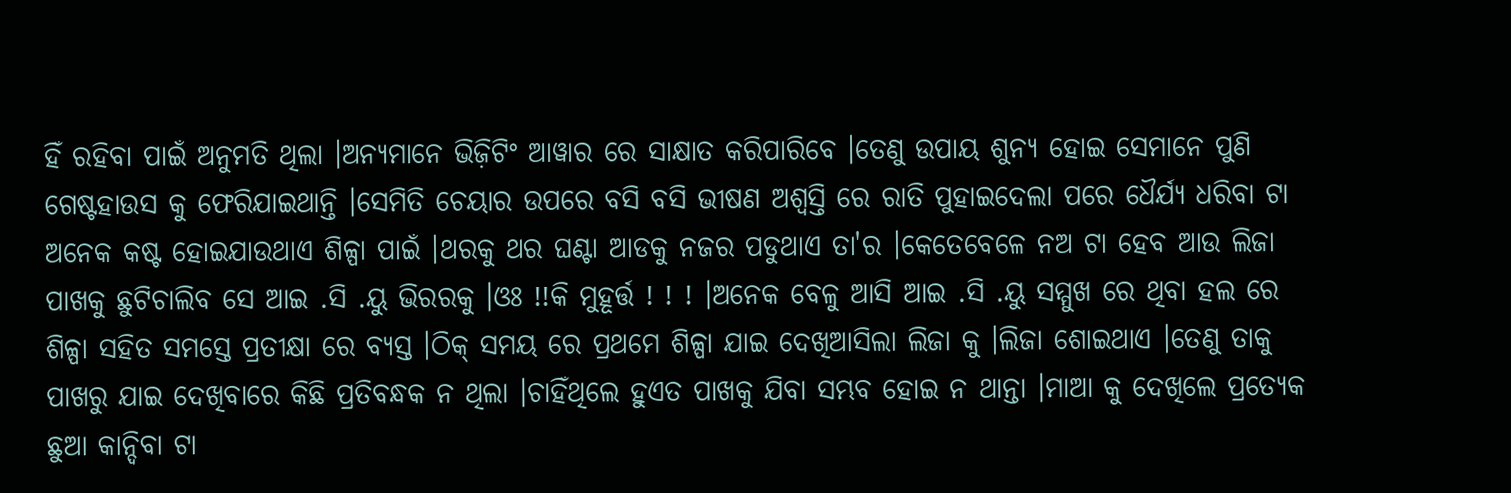ହିଁ ରହିବା ପାଇଁ ଅନୁମତି ଥିଲା ।ଅନ୍ୟମାନେ ଭିଜ଼ିଟିଂ ଆୱାର ରେ ସାକ୍ଷାତ କରିପାରିବେ ।ତେଣୁ ଉପାୟ ଶୁନ୍ୟ ହୋଇ ସେମାନେ ପୁଣି ଗେଷ୍ଟହାଉସ କୁ ଫେରିଯାଇଥାନ୍ତି ।ସେମିତି ଚେୟାର ଉପରେ ବସି ବସି ଭୀଷଣ ଅଶ୍ୱସ୍ତି ରେ ରାତି ପୁହାଇଦେଲା ପରେ ଧୈର୍ଯ୍ୟ ଧରିବା ଟା ଅନେକ କଷ୍ଟ ହୋଇଯାଉଥାଏ ଶିଳ୍ପା ପାଇଁ ।ଥରକୁ ଥର ଘଣ୍ଟା ଆଡକୁ ନଜର ପଡୁଥାଏ ତା'ର ।କେତେବେଳେ ନଅ ଟା ହେବ ଆଉ ଲିଜା ପାଖକୁ ଛୁଟିଚାଲିବ ସେ ଆଇ .ସି .ୟୁ ଭିରରକୁ ।ଓଃ !!କି ମୁହୂର୍ତ୍ତ ! ! ! ।ଅନେକ ବେଳୁ ଆସି ଆଇ .ସି .ୟୁ ସମ୍ମୁଖ ରେ ଥିବା ହଲ ରେ ଶିଳ୍ପା ସହିତ ସମସ୍ତେ ପ୍ରତୀକ୍ଷା ରେ ବ୍ୟସ୍ତ ।ଠିକ୍ ସମୟ ରେ ପ୍ରଥମେ ଶିଳ୍ପା ଯାଇ ଦେଖିଆସିଲା ଲିଜା କୁ ।ଲିଜା ଶୋଇଥାଏ ।ତେଣୁ ତାକୁ ପାଖରୁ ଯାଇ ଦେଖିବାରେ କିଛି ପ୍ରତିବନ୍ଧକ ନ ଥିଲା ।ଚାହିଁଥିଲେ ହୁଏତ ପାଖକୁ ଯିବା ସମ୍ଭବ ହୋଇ ନ ଥାନ୍ତା ।ମାଆ କୁ ଦେଖିଲେ ପ୍ରତ୍ୟେକ ଛୁଆ କାନ୍ଦିବା ଟା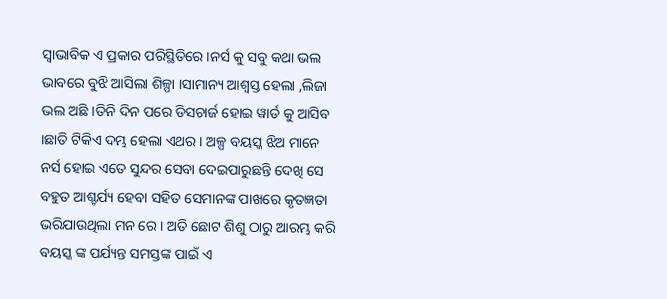ସ୍ୱାଭାବିକ ଏ ପ୍ରକାର ପରିସ୍ଥିତିରେ ।ନର୍ସ କୁ ସବୁ କଥା ଭଲ ଭାବରେ ବୁଝି ଆସିଲା ଶିଳ୍ପା ।ସାମାନ୍ୟ ଆଶ୍ୱସ୍ତ ହେଲା ,ଲିଜା ଭଲ ଅଛି ।ତିନି ଦିନ ପରେ ଡିସଚାର୍ଜ ହୋଇ ୱାର୍ଡ କୁ ଆସିବ ।ଛାତି ଟିକିଏ ଦମ୍ଭ ହେଲା ଏଥର । ଅଳ୍ପ ବୟସ୍କ ଝିଅ ମାନେ ନର୍ସ ହୋଇ ଏତେ ସୁନ୍ଦର ସେବା ଦେଇପାରୁଛନ୍ତି ଦେଖି ସେ ବହୁତ ଆଶ୍ଚର୍ଯ୍ୟ ହେବା ସହିତ ସେମାନଙ୍କ ପାଖରେ କୃତଜ୍ଞତା ଭରିଯାଉଥିଲା ମନ ରେ । ଅତି ଛୋଟ ଶିଶୁ ଠାରୁ ଆରମ୍ଭ କରି ବୟସ୍କ ଙ୍କ ପର୍ଯ୍ୟନ୍ତ ସମସ୍ତଙ୍କ ପାଇଁ ଏ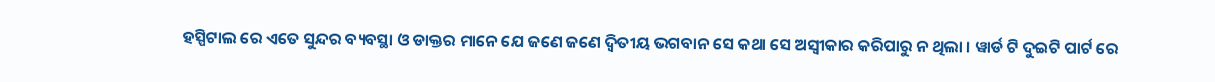ହସ୍ପିଟାଲ ରେ ଏତେ ସୁନ୍ଦର ବ୍ୟବସ୍ଥା ଓ ଡାକ୍ତର ମାନେ ଯେ ଜଣେ ଜଣେ ଦ୍ଵିତୀୟ ଭଗବାନ ସେ କଥା ସେ ଅସ୍ବୀକାର କରିପାରୁ ନ ଥିଲା । ୱାର୍ଡ ଟି ଦୁଇଟି ପାର୍ଟ ରେ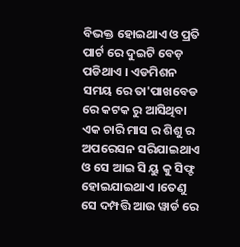ବିଭକ୍ତ ହୋଇଥାଏ ଓ ପ୍ରତି ପାର୍ଟ ରେ ଦୁଇଟି ବେଡ଼ ପଡିଥାଏ । ଏଡମିଶନ ସମୟ ରେ ତା'ପାଖବେଡ ରେ କଟକ ରୁ ଆସିଥିବା ଏକ ଚାରି ମାସ ର ଶିଶୁ ର ଅପରେସନ ସରିଯାଇଥାଏ ଓ ସେ ଆଇ ସି ୟୁ କୁ ସିଫ୍ଟ ହୋଇଯାଇଥାଏ ।ତେଣୁ ସେ ଦମ୍ପତ୍ତି ଆଉ ୱାର୍ଡ ରେ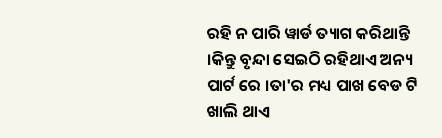ରହି ନ ପାରି ୱାର୍ଡ ତ୍ୟାଗ କରିଥାନ୍ତି ।କିନ୍ତୁ ବୃନ୍ଦା ସେଇଠି ରହିଥାଏ ଅନ୍ୟ ପାର୍ଟ ରେ ।ତା'ର ମଧ୍ୟ ପାଖ ବେଡ ଟି ଖାଲି ଥାଏ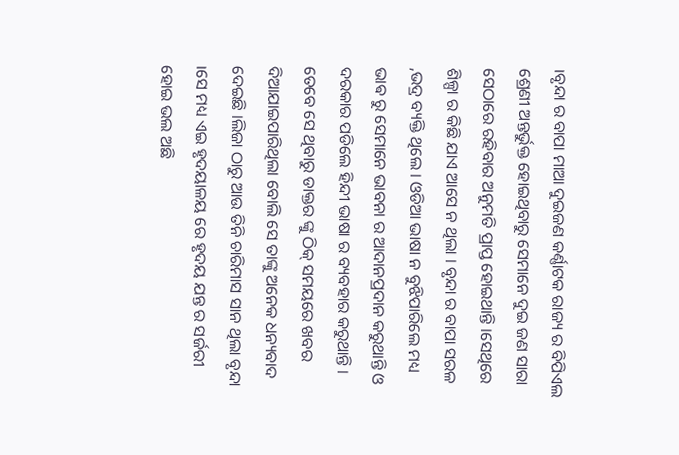।ବୃନ୍ଦା ର ବାପା ମାଆ ଦୁଇଜଣ କର୍ଣ୍ଣାଟକ ରାଜ୍ୟ ର ବିପିଏଲ ଶ୍ରେଣୀ ଅନ୍ତର୍ଭୁକ୍ତ ହୋଇଥିବାରୁ ସେମାନେ ଦୁଇ ଜଣ ସାରା ସେଠାରେ ରହିବାର ଅନୁମତି ପ୍ରାପ୍ତ ହୋଇଥାନ୍ତି ।ସେଥିରେ ଶିଳ୍ପା ର କିଛି ଯାଏ ଆସେ ନ ଥିଲା । ବୃନ୍ଦା ର ବାପା ସରଳ ,ଭଦ୍ର ବ୍ୟକ୍ତି ଥିଲେ । ଓଡିଆ ଭାଷା ନ ବୁଝିପାରିଲେ ମଧ୍ୟ ଭାଵ ରୁ ସେମାନେ ଭାବନା ର ଆଦାନପ୍ରଦାନ କରୁଥାନ୍ତି ଓ ଦରକାର ପଡିଲେ ହିନ୍ଦୀ ଭାଷା ର ବ୍ୟବହାର କରୁଥାନ୍ତି । ତେବେ ସେ ଥିବାରୁ ଡାକ୍ତର ଙ୍କୁ ଠିକ୍ ସମୟରେ ଖବର ଦିଆଯାଇପାରିଥିଲା ବୋଲି ସେ ତାଙ୍କୁ ଅନେକ ଧନ୍ୟବାଦ ଦେଇଛି ।ଲିଜା ଠାରୁ ଆଉ ତିନି ଚାରିମାସ ସାନ ଥିଲା ବୃନ୍ଦା ।ସେ ମଧ୍ୟ ଏଇ ହୃଦୟାଳୟ ରେ ହୃଦୟ ଯନ୍ତ ର ସର୍ଜରୀ ହୋଇ ଭଲ ଅଛି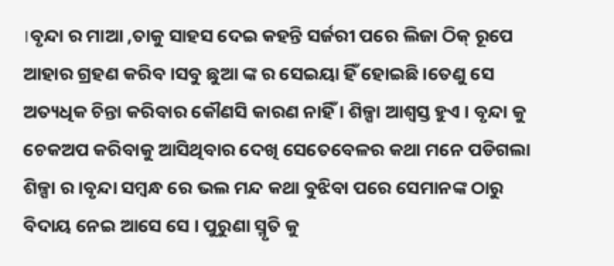।ବୃନ୍ଦା ର ମାଆ ,ତାକୁ ସାହସ ଦେଇ କହନ୍ତି ସର୍ଜରୀ ପରେ ଲିଜା ଠିକ୍ ରୂପେ ଆହାର ଗ୍ରହଣ କରିବ ।ସବୁ ଛୁଆ ଙ୍କ ର ସେଇୟା ହିଁ ହୋଇଛି ।ତେଣୁ ସେ ଅତ୍ୟଧିକ ଚିନ୍ତା କରିବାର କୌଣସି କାରଣ ନାହିଁ । ଶିଳ୍ପା ଆଶ୍ୱସ୍ତ ହୁଏ । ବୃନ୍ଦା କୁ ଚେକଅପ କରିବାକୁ ଆସିଥିବାର ଦେଖି ସେତେବେଳର କଥା ମନେ ପଡିଗଲା ଶିଳ୍ପା ର ।ବୃନ୍ଦା ସମ୍ବନ୍ଧ ରେ ଭଲ ମନ୍ଦ କଥା ବୁଝିବା ପରେ ସେମାନଙ୍କ ଠାରୁ ବିଦାୟ ନେଇ ଆସେ ସେ । ପୁରୁଣା ସ୍ମୃତି କୁ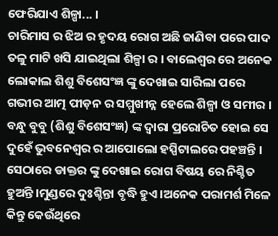ଫେରିଯାଏ ଶିଳ୍ପା... ।
ଚାରିମାସ ର ଝିଅ ର ହୃଦୟ ରୋଗ ଅଛି ଜାଣିବା ପରେ ପାଦ ତଳୁ ମାଟି ଖସି ଯାଇଥିଲା ଶିଳ୍ପା ର । ବାଲେଶ୍ୱର ରେ ଅନେକ ଲୋକାଲ ଶିଶୁ ବିଶେସଂଜ୍ଞ ଙ୍କୁ ଦେଖାଇ ସାରିଲା ପରେ ଗଭୀର ଆତ୍ମ ପୀଡ଼ନ ର ସମ୍ମୁଖୀନ୍ନ ହେଲେ ଶିଳ୍ପା ଓ ସମୀର । ବନ୍ଧୁ ବୁବୁ (ଶିଶୁ ବିଶେସଂଜ୍ଞ) ଙ୍କ ଦ୍ଵାରା ପ୍ରରୋଚିତ ହୋଇ ସେ ଦୁହେଁ ଭୁବନେଶ୍ୱର ର ଆପୋଲୋ ହସ୍ପିଟାଲରେ ପହଞ୍ଚନ୍ତି । ସେଠାରେ ଡାକ୍ତର ଙ୍କୁ ଦେଖାଇ ରୋଗ ବିଷୟ ରେ ନିଶ୍ଚିତ ହୁଅନ୍ତି ।ମୁଣ୍ଡରେ ଦୁଃଶ୍ଚିନ୍ତା ବୃଦ୍ଧି ହୁଏ ।ଅନେକ ପରାମର୍ଶ ମିଳେ କିନ୍ତୁ କେଉଁଥିରେ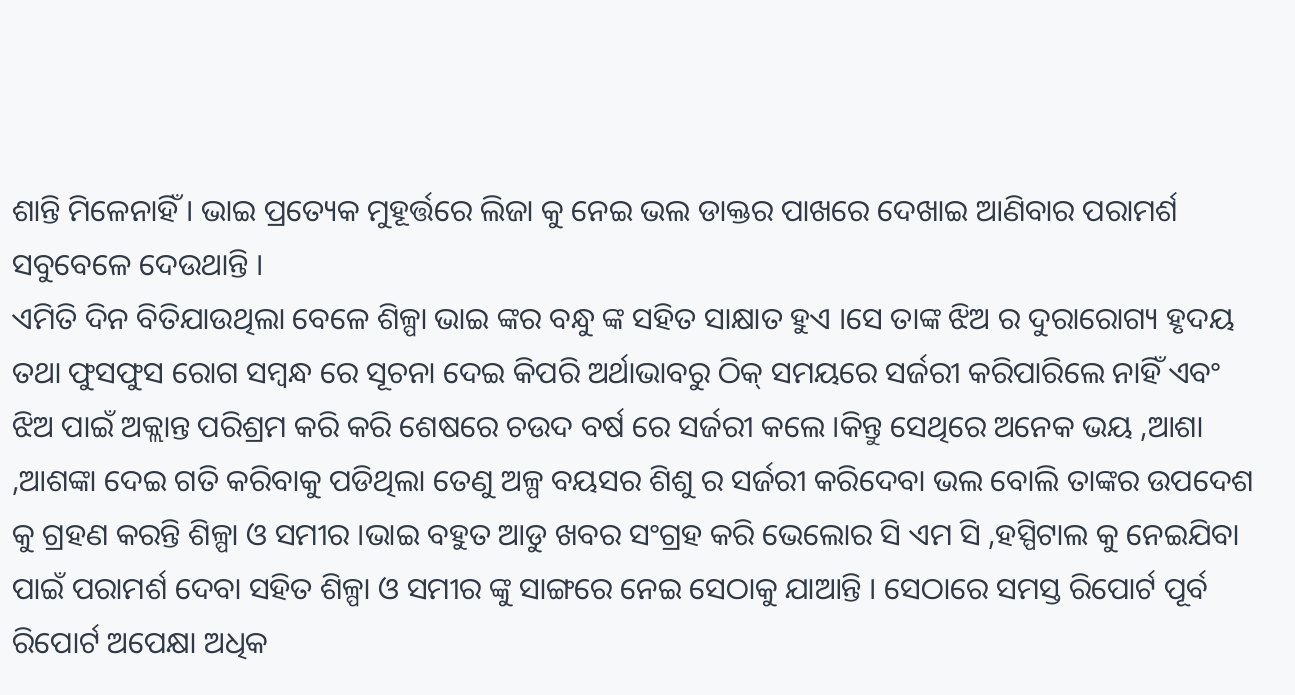ଶାନ୍ତି ମିଳେନାହିଁ । ଭାଇ ପ୍ରତ୍ୟେକ ମୁହୂର୍ତ୍ତରେ ଲିଜା କୁ ନେଇ ଭଲ ଡାକ୍ତର ପାଖରେ ଦେଖାଇ ଆଣିବାର ପରାମର୍ଶ ସବୁବେଳେ ଦେଉଥାନ୍ତି ।
ଏମିତି ଦିନ ବିତିଯାଉଥିଲା ବେଳେ ଶିଳ୍ପା ଭାଇ ଙ୍କର ବନ୍ଧୁ ଙ୍କ ସହିତ ସାକ୍ଷାତ ହୁଏ ।ସେ ତାଙ୍କ ଝିଅ ର ଦୁରାରୋଗ୍ୟ ହୃଦୟ ତଥା ଫୁସଫୁସ ରୋଗ ସମ୍ବନ୍ଧ ରେ ସୂଚନା ଦେଇ କିପରି ଅର୍ଥାଭାବରୁ ଠିକ୍ ସମୟରେ ସର୍ଜରୀ କରିପାରିଲେ ନାହିଁ ଏବଂ ଝିଅ ପାଇଁ ଅକ୍ଲାନ୍ତ ପରିଶ୍ରମ କରି କରି ଶେଷରେ ଚଉଦ ବର୍ଷ ରେ ସର୍ଜରୀ କଲେ ।କିନ୍ତୁ ସେଥିରେ ଅନେକ ଭୟ ,ଆଶା ,ଆଶଙ୍କା ଦେଇ ଗତି କରିବାକୁ ପଡିଥିଲା ତେଣୁ ଅଳ୍ପ ବୟସର ଶିଶୁ ର ସର୍ଜରୀ କରିଦେବା ଭଲ ବୋଲି ତାଙ୍କର ଉପଦେଶ କୁ ଗ୍ରହଣ କରନ୍ତି ଶିଳ୍ପା ଓ ସମୀର ।ଭାଇ ବହୁତ ଆଡୁ ଖବର ସଂଗ୍ରହ କରି ଭେଲୋର ସି ଏମ ସି ,ହସ୍ପିଟାଲ କୁ ନେଇଯିବା ପାଇଁ ପରାମର୍ଶ ଦେବା ସହିତ ଶିଳ୍ପା ଓ ସମୀର ଙ୍କୁ ସାଙ୍ଗରେ ନେଇ ସେଠାକୁ ଯାଆନ୍ତି । ସେଠାରେ ସମସ୍ତ ରିପୋର୍ଟ ପୂର୍ବ ରିପୋର୍ଟ ଅପେକ୍ଷା ଅଧିକ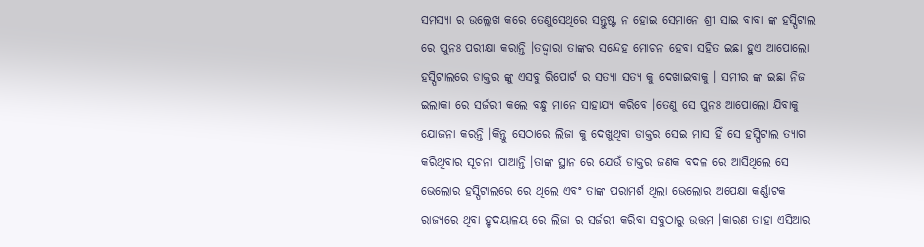ସମସ୍ୟା ର ଉଲ୍ଲେଖ କରେ ତେଣୁସେଥିରେ ସନ୍ତୁଷ୍ଟ ନ ହୋଇ ସେମାନେ ଶ୍ରୀ ସାଇ ବାବା ଙ୍କ ହସ୍ପିଟାଲ ରେ ପୁନଃ ପରୀକ୍ଷା କରାନ୍ତି ।ତଦ୍ଦ୍ୱାରା ତାଙ୍କର ସନ୍ଦେହ ମୋଚନ ହେବା ସହିତ ଇଛା ହୁଏ ଆପୋଲୋ ହସ୍ପିଟାଲରେ ଡାକ୍ତର ଙ୍କୁ ଏସବୁ ରିପୋର୍ଟ ର ସତ୍ୟା ସତ୍ୟ କୁ ଦେଖାଇବାକୁ । ସମୀର ଙ୍କ ଇଛା ନିଜ ଇଲାକା ରେ ସର୍ଜରୀ କଲେ ବନ୍ଧୁ ମାନେ ସାହାଯ୍ୟ କରିବେ ।ତେଣୁ ସେ ପୁନଃ ଆପୋଲୋ ଯିବାକୁ ଯୋଜନା କରନ୍ତି ।କିନ୍ତୁ ସେଠାରେ ଲିଜା କୁ ଦେଖୁଥିବା ଡାକ୍ତର ସେଇ ମାସ ହିଁ ସେ ହସ୍ପିଟାଲ ତ୍ୟାଗ କରିଥିବାର ସୂଚନା ପାଆନ୍ତି ।ତାଙ୍କ ସ୍ଥାନ ରେ ଯେଉଁ ଡାକ୍ତର ଜଣକ ବଦଳ ରେ ଆସିଥିଲେ ସେ ଭେଲୋର ହସ୍ପିଟାଲରେ ରେ ଥିଲେ ଏବଂ ତାଙ୍କ ପରାମର୍ଶ ଥିଲା ଭେଲୋର ଅପେକ୍ଷା କର୍ଣ୍ଣାଟକ ରାଜ୍ୟରେ ଥିବା ହୃଦୟାଳୟ ରେ ଲିଜା ର ସର୍ଜରୀ କରିବା ସବୁଠାରୁ ଉତ୍ତମ ।କାରଣ ତାହା ଏସିଆର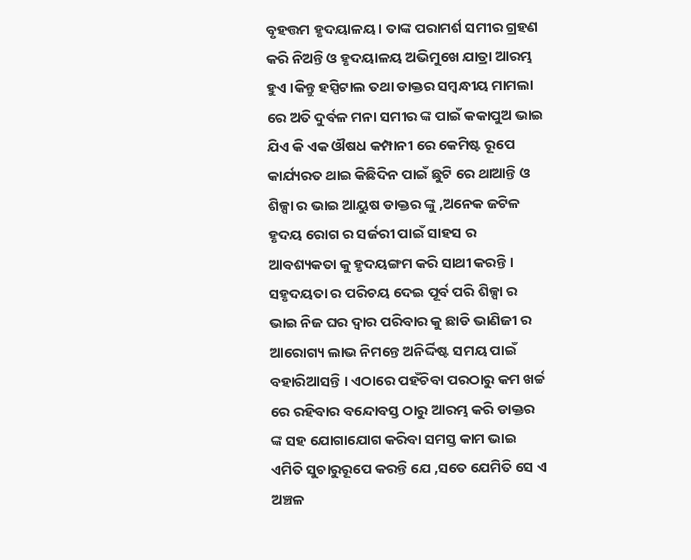ବୃହତ୍ତମ ହୃଦୟାଳୟ । ତାଙ୍କ ପରାମର୍ଶ ସମୀର ଗ୍ରହଣ କରି ନିଅନ୍ତି ଓ ହୃଦୟାଳୟ ଅଭିମୁଖେ ଯାତ୍ରା ଆରମ୍ଭ ହୁଏ ।କିନ୍ତୁ ହସ୍ପିଟାଲ ତଥା ଡାକ୍ତର ସମ୍ବନ୍ଧୀୟ ମାମଲା ରେ ଅତି ଦୁର୍ବଳ ମନା ସମୀର ଙ୍କ ପାଇଁ କକାପୁଅ ଭାଇ ଯିଏ କି ଏକ ଔଷଧ କମ୍ପାନୀ ରେ କେମିଷ୍ଟ ରୂପେ କାର୍ଯ୍ୟରତ ଥାଇ କିଛିଦିନ ପାଇଁ ଛୁଟି ରେ ଥାଆନ୍ତି ଓ ଶିଳ୍ପା ର ଭାଇ ଆୟୁଷ ଡାକ୍ତର ଙ୍କୁ ,ଅନେକ ଜଟିଳ ହୃଦୟ ରୋଗ ର ସର୍ଜରୀ ପାଇଁ ସାହସ ର ଆବଶ୍ୟକତା କୁ ହୃଦୟଙ୍ଗମ କରି ସାଥୀ କରନ୍ତି । ସହୃଦୟତା ର ପରିଚୟ ଦେଇ ପୂର୍ବ ପରି ଶିଳ୍ପା ର ଭାଇ ନିଜ ଘର ଦ୍ୱାର ପରିବାର କୁ ଛାଡି ଭାଣିଜୀ ର ଆରୋଗ୍ୟ ଲାଭ ନିମନ୍ତେ ଅନିର୍ଦ୍ଦିଷ୍ଟ ସମୟ ପାଇଁ ବହାରିଆସନ୍ତି । ଏଠାରେ ପହଁଚିବା ପରଠାରୁ କମ ଖର୍ଚ୍ଚ ରେ ରହିବାର ବନ୍ଦୋବସ୍ତ ଠାରୁ ଆରମ୍ଭ କରି ଡାକ୍ତର ଙ୍କ ସହ ଯୋଗାଯୋଗ କରିବା ସମସ୍ତ କାମ ଭାଇ ଏମିତି ସୁଚାରୁରୂପେ କରନ୍ତି ଯେ ,ସତେ ଯେମିତି ସେ ଏ ଅଞ୍ଚଳ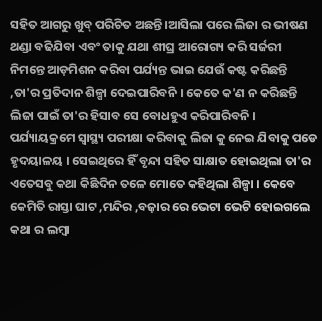ସହିତ ଆଗରୁ ଖୁବ୍ ପରିଚିତ ଅଛନ୍ତି ।ଆସିଲା ପରେ ଲିଜା ର ଭୀଷଣ ଥଣ୍ଡା ବଢିଯିବା ଏବଂ ତାକୁ ଯଥା ଶୀଘ୍ର ଆରୋଗ୍ୟ କରି ସର୍ଜରୀ ନିମନ୍ତେ ଆଡ଼ମିଶନ କରିବା ପର୍ଯ୍ୟନ୍ତ ଭାଇ ଯେଉଁ କଷ୍ଟ କରିଛନ୍ତି ,ତା'ର ପ୍ରତିଦାନ ଶିଳ୍ପା ଦେଇପାରିବନି । କେତେ କ'ଣ ନ କରିଛନ୍ତି ଲିଜା ପାଇଁ ତା'ର ହିସାବ ସେ ବୋଧହୁଏ କରିପାରିବନି । ପର୍ଯ୍ୟାୟକ୍ରମେ ସ୍ୱାସ୍ଥ୍ୟ ପରୀକ୍ଷା କରିବାକୁ ଲିଜା କୁ ନେଇ ଯିବାକୁ ପଡେ ହୃଦୟାଳୟ । ସେଇଥିରେ ହିଁ ବୃନ୍ଦା ସହିତ ସାକ୍ଷାତ ହୋଇଥିଲା ତା'ର ଏତେସବୁ କଥା କିଛିଦିନ ତଳେ ମୋତେ କହିଥିଲା ଶିଳ୍ପା । କେବେ କେମିତି ରାସ୍ତା ଘାଟ ,ମନ୍ଦିର ,ବଜ଼ାର ରେ ଭେଟା ଭେଟି ହୋଇଗଲେ କଥା ର ଲମ୍ବା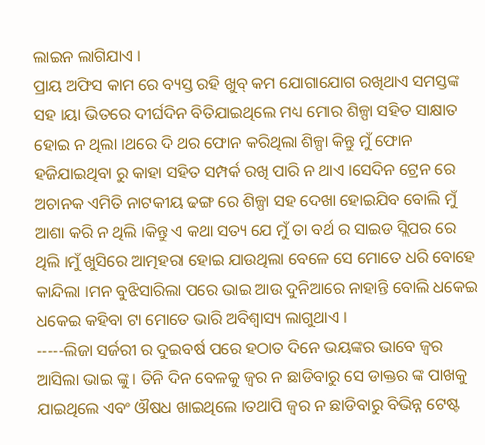ଲାଇନ ଲାଗିଯାଏ ।
ପ୍ରାୟ ଅଫିସ କାମ ରେ ବ୍ୟସ୍ତ ରହି ଖୁବ୍ କମ ଯୋଗାଯୋଗ ରଖିଥାଏ ସମସ୍ତଙ୍କ ସହ ।ୟା ଭିତରେ ଦୀର୍ଘଦିନ ବିତିଯାଇଥିଲେ ମଧ୍ୟ ମୋର ଶିଳ୍ପା ସହିତ ସାକ୍ଷାତ ହୋଇ ନ ଥିଲା ।ଥରେ ଦି ଥର ଫୋନ କରିଥିଲା ଶିଳ୍ପା କିନ୍ତୁ ମୁଁ ଫୋନ ହଜିଯାଇଥିବା ରୁ କାହା ସହିତ ସମ୍ପର୍କ ରଖି ପାରି ନ ଥାଏ ।ସେଦିନ ଟ୍ରେନ ରେ ଅଚାନକ ଏମିତି ନାଟକୀୟ ଢଙ୍ଗ ରେ ଶିଳ୍ପା ସହ ଦେଖା ହୋଇଯିବ ବୋଲି ମୁଁ ଆଶା କରି ନ ଥିଲି ।କିନ୍ତୁ ଏ କଥା ସତ୍ୟ ଯେ ମୁଁ ତା ବର୍ଥ ର ସାଇଡ ସ୍ଲିପର ରେ ଥିଲି ।ମୁଁ ଖୁସିରେ ଆତ୍ମହରା ହୋଇ ଯାଉଥିଲା ବେଳେ ସେ ମୋତେ ଧରି ବୋହେ କାନ୍ଦିଲା ।ମନ ବୁଝିସାରିଲା ପରେ ଭାଇ ଆଉ ଦୁନିଆରେ ନାହାନ୍ତି ବୋଲି ଧକେଇ ଧକେଇ କହିବା ଟା ମୋତେ ଭାରି ଅବିଶ୍ୱାସ୍ୟ ଲାଗୁଥାଏ ।
-----ଲିଜା ସର୍ଜରୀ ର ଦୁଇବର୍ଷ ପରେ ହଠାତ ଦିନେ ଭୟଙ୍କର ଭାବେ ଜ୍ୱର ଆସିଲା ଭାଇ ଙ୍କୁ । ତିନି ଦିନ ବେଳକୁ ଜ୍ୱର ନ ଛାଡିବାରୁ ସେ ଡାକ୍ତର ଙ୍କ ପାଖକୁ ଯାଇଥିଲେ ଏବଂ ଔଷଧ ଖାଇଥିଲେ ।ତଥାପି ଜ୍ୱର ନ ଛାଡିବାରୁ ବିଭିନ୍ନ ଟେଷ୍ଟ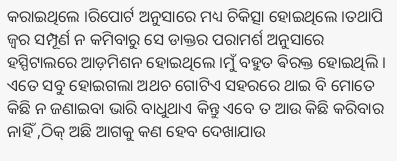କରାଇଥିଲେ ।ରିପୋର୍ଟ ଅନୁସାରେ ମଧ୍ୟ ଚିକିତ୍ସା ହୋଇଥିଲେ ।ତଥାପି ଜ୍ୱର ସମ୍ପୂର୍ଣ ନ କମିବାରୁ ସେ ଡାକ୍ତର ପରାମର୍ଶ ଅନୁସାରେ ହସ୍ପିଟାଲରେ ଆଡ଼ମିଶନ ହୋଇଥିଲେ ।ମୁଁ ବହୁତ ଵିରକ୍ତ ହୋଇଥିଲି । ଏତେ ସବୁ ହୋଇଗଲା ଅଥଚ ଗୋଟିଏ ସହରରେ ଥାଇ ବି ମୋତେ କିଛି ନ ଜଣାଇବା ଭାରି ବାଧୁଥାଏ କିନ୍ତୁ ଏବେ ତ ଆଉ କିଛି କରିବାର ନାହିଁ ,ଠିକ୍ ଅଛି ଆଗକୁ କଣ ହେବ ଦେଖାଯାଉ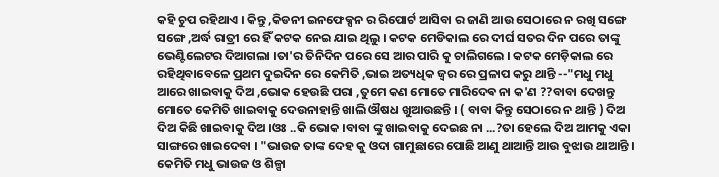କହି ଚୁପ ରହିଥାଏ । କିନ୍ତୁ ,କିଡନୀ ଇନଫେକ୍ସନ ର ରିପୋର୍ଟ ଆସିବା ର ଜାଣି ଆଉ ସେଠାରେ ନ ରଖି ସଙ୍ଗେ ସଙ୍ଗେ ,ଅର୍ଦ୍ଧ ରାତ୍ରୀ ରେ ହିଁ କଟକ ନେଇ ଯାଇ ଥିଲୁ । କଟକ ମେଡିକାଲ ରେ ଦୀର୍ଘ ସତର ଦିନ ପରେ ତାଙ୍କୁ ଭେଣ୍ଟିଲେଟର ଦିଆଗଲା ।ତା'ର ତିନିଦିନ ପରେ ସେ ଆର ପାରି କୁ ଚାଲିଗଲେ । କଟକ ମେଡ଼ିକାଲ ରେ ରହିଥିବାବେଳେ ପ୍ରଥମ ଦୁଇଦିନ ରେ କେମିତି ,ଭାଇ ଅତ୍ୟଧିକ ଜ୍ୱର ରେ ପ୍ରଳାପ କରୁ ଥାନ୍ତି --"ମଧୁ ମଧୁ ଆରେ ଖାଇବାକୁ ଦିଅ ,ଭୋକ ହେଉଛି ପରା ,ତୁମେ କଣ ମୋତେ ମାରିଦେଵ ନା କ'ଣ ??ବାବା ଦେଖନ୍ତୁ ମୋତେ କେମିତି ଖାଇବାକୁ ଦେଉନାହାନ୍ତି ଖାଲି ଔଷଧ ଖୁଆଉଛନ୍ତି । ( ବାବା କିନ୍ତୁ ସେଠାରେ ନ ଥାନ୍ତି ) ଦିଅ ଦିଅ କିଛି ଖାଇବାକୁ ଦିଅ ।ଓଃ ..କି ଭୋକ ।ବାବା ଙ୍କୁ ଖାଇବାକୁ ଦେଇଛ ନା ...?ତା ହେଲେ ଦିଅ ଆମକୁ ଏକା ସାଙ୍ଗରେ ଖାଇଦେବା । "ଭାଉଜ ତାଙ୍କ ଦେହ କୁ ଓଦା ଗାମୁଛାରେ ପୋଛି ଆଣୁ ଥାଆନ୍ତି ଆଉ ବୁଝାଉ ଥାଆନ୍ତି । କେମିତି ମଧୁ ଭାଉଜ ଓ ଶିଳ୍ପା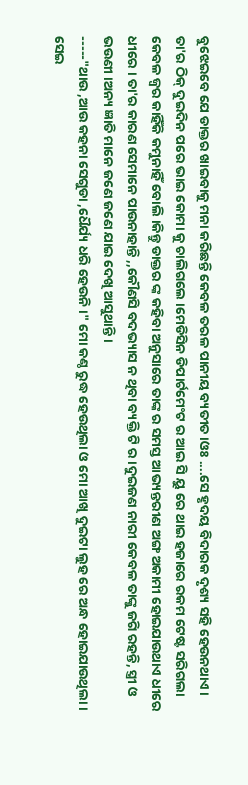ବୁଝେଇବେ ଯେ ଡାକ୍ତର ଖାଇବାକୁ ମନା କରିଛନ୍ତି କେବଳ ତରଳ ପାନୀୟ ବ୍ୟତୀତ ।ଓଃ ....ସେ ହୃଦୟ ବିଦାରକ ଦୃଶ୍ୟ ସହି ହେଉନଥାଏ । ତା'ର ଠିକ୍ ଦୁଇଦିନ ପରେ ଭାଇ କୋମା କୁ ଚାଲିଗଲେ ।ମେଡିସିନ ଡିପାର୍ଟମେଂଟ ର ଆଇ ସି ୟୁ ରେ ଥାଇ ହଜାରେ ରକମ ଟେଷ୍ଟ ସରିଗଲା କେବଳ ଜ୍ୱର କାହିଁକି କମୁନାହିଁ ବୋଲି ।କିନ୍ତୁ ଡାକ୍ତର ଙ୍କ କହିବା ଅନୁସାରେ ତାଙ୍କ ର ସମସ୍ତ ଆଭ୍ୟନ୍ତରୀଣ ଅଙ୍ଗ ଅକାମୀ ହୋଇଯାଉଥାଏ ଧୀରେ ଧୀରେ । ତା'ର କାରଣ ସେମାନେ ପାଉନାହାନ୍ତି ,,କୌଣସି ବଦଭ୍ୟାସ ନ ଥିବା ବ୍ୟକ୍ତି ଟି ର ।ଦୁଇଜଣ ନାରୀ କେବଳ ତାଙ୍କୁ ଜଗି ରହନ୍ତି, ସ୍ତ୍ରୀ ଓ ଭଉଣୀ ।ଅନ୍ୟ ଜ୍ଞାତି ମାନେ ଜଣେ ଜଣେ ଯାଇ ଦେଖି ଆସୁଥାନ୍ତି ।
-----"ଥାଉ ,ଆଉ କହନା ସେଗୁଡା ,ଧୈର୍ଯ୍ୟ ଧରି ହେଉନି ।" ମୋ କଣ୍ଠ ରୁଦ୍ଧ ହେଉଥିଲା ଓ ମୋ ଆଖି ଦୁଇଟା ଲୁହ ରେ ଅନ୍ଧ ହୋଇଯାଉଥିଲା । ସେଇ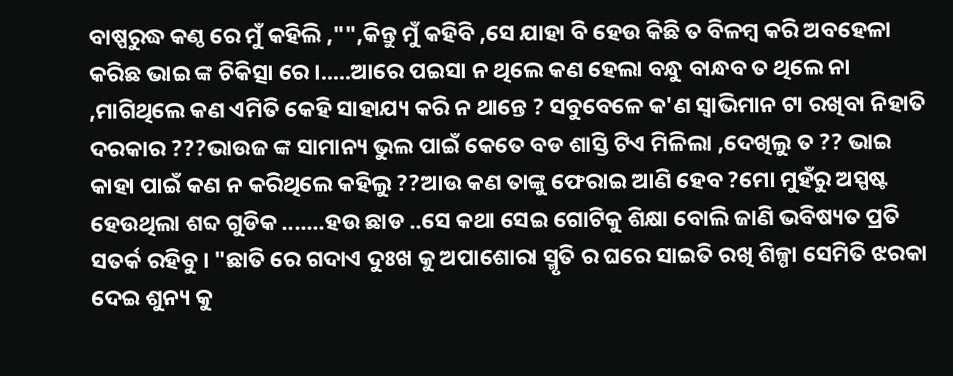ବାଷ୍ପରୁଦ୍ଧ କଣ୍ଠ ରେ ମୁଁ କହିଲି ,"",କିନ୍ତୁ ମୁଁ କହିବି ,ସେ ଯାହା ବି ହେଉ କିଛି ତ ବିଳମ୍ବ କରି ଅବହେଳା କରିଛ ଭାଇ ଙ୍କ ଚିକିତ୍ସା ରେ ।.....ଆରେ ପଇସା ନ ଥିଲେ କଣ ହେଲା ବନ୍ଧୁ ବାନ୍ଧବ ତ ଥିଲେ ନା ,ମାଗିଥିଲେ କଣ ଏମିତି କେହି ସାହାଯ୍ୟ କରି ନ ଥାନ୍ତେ ? ସବୁବେଳେ କ'ଣ ସ୍ୱାଭିମାନ ଟା ରଖିବା ନିହାତି ଦରକାର ???ଭାଉଜ ଙ୍କ ସାମାନ୍ୟ ଭୁଲ ପାଇଁ କେତେ ବଡ ଶାସ୍ତି ଟିଏ ମିଳିଲା ,ଦେଖିଲୁ ତ ?? ଭାଇ କାହା ପାଇଁ କଣ ନ କରିଥିଲେ କହିଲୁ ??ଆଉ କଣ ତାଙ୍କୁ ଫେରାଇ ଆଣି ହେବ ?ମୋ ମୁହଁରୁ ଅସ୍ପଷ୍ଟ ହେଉଥିଲା ଶବ୍ଦ ଗୁଡିକ .......ହଉ ଛାଡ ..ସେ କଥା ସେଇ ଗୋଟିକୁ ଶିକ୍ଷା ବୋଲି ଜାଣି ଭବିଷ୍ୟତ ପ୍ରତି ସତର୍କ ରହିବୁ । "ଛାତି ରେ ଗଦାଏ ଦୁଃଖ କୁ ଅପାଶୋରା ସ୍ମୃତି ର ଘରେ ସାଇତି ରଖି ଶିଳ୍ପା ସେମିତି ଝରକା ଦେଇ ଶୁନ୍ୟ କୁ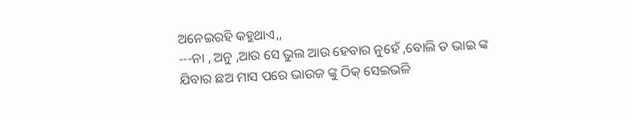ଅନେଇରହି କହୁଥାଏ,,
---ନା , ଅନୁ ,ଆଉ ସେ ଭୁଲ ଆଉ ହେବାର ନୁହେଁ ,ବୋଲି ତ ଭାଇ ଙ୍କ ଯିବାର ଛଅ ମାସ ପରେ ଭାଉଜ ଙ୍କୁ ଠିକ୍ ସେଇଭଳି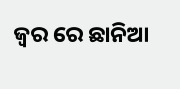ଜ୍ୱର ରେ ଛାନିଆ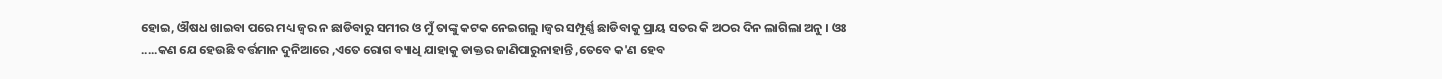ହୋଇ, ଔଷଧ ଖାଇବା ପରେ ମଧ୍ୟ ଜ୍ୱର ନ ଛାଡିବାରୁ ସମୀର ଓ ମୁଁ ତାଙ୍କୁ କଟକ ନେଇଗଲୁ ।ଜ୍ୱର ସମ୍ପୂର୍ଣ୍ଣ ଛାଡିବାକୁ ପ୍ରାୟ ସତର କି ଅଠର ଦିନ ଲାଗିଲା ଅନୁ । ଓଃ .....କଣ ଯେ ହେଉଛି ବର୍ତ୍ତମାନ ଦୁନିଆରେ ,ଏତେ ରୋଗ ବ୍ୟାଧି ଯାହାକୁ ଡାକ୍ତର ଜାଣିପାରୁନାହାନ୍ତି ,ତେବେ କ'ଣ ହେବ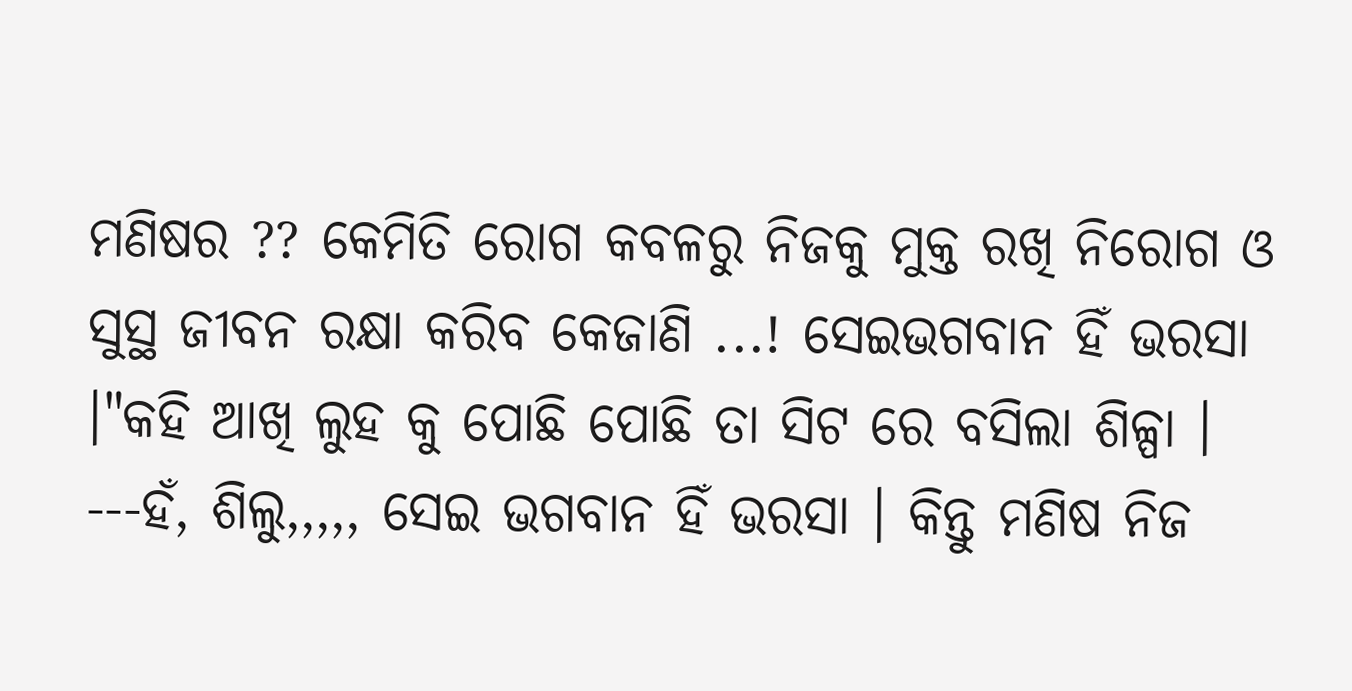ମଣିଷର ?? କେମିତି ରୋଗ କବଳରୁ ନିଜକୁ ମୁକ୍ତ ରଖି ନିରୋଗ ଓ ସୁସ୍ଥ ଜୀବନ ରକ୍ଷା କରିବ କେଜାଣି ...! ସେଇଭଗବାନ ହିଁ ଭରସା ।"କହି ଆଖି ଲୁହ କୁ ପୋଛି ପୋଛି ତା ସିଟ ରେ ବସିଲା ଶିଳ୍ପା ।
---ହଁ, ଶିଲୁ,,,,, ସେଇ ଭଗବାନ ହିଁ ଭରସା । କିନ୍ତୁ ମଣିଷ ନିଜ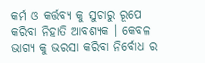କର୍ମ ଓ କର୍ତ୍ତବ୍ୟ କୁ ସୁଚାରୁ ରୂପେ କରିବା ନିହାତି ଆବଶ୍ୟକ । କେବଳ ଭାଗ୍ୟ କୁ ଭରସା କରିବା ନିର୍ବୋଧ ର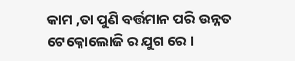କାମ ,ତା ପୁଣି ବର୍ତ୍ତମାନ ପରି ଉନ୍ନତ ଟେକ୍ନୋଲୋଜି ର ଯୁଗ ରେ ।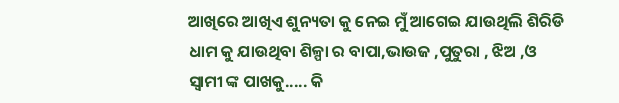ଆଖିରେ ଆଖିଏ ଶୁନ୍ୟତା କୁ ନେଇ ମୁଁ ଆଗେଇ ଯାଉଥିଲି ଶିରିଡି ଧାମ କୁ ଯାଉଥିବା ଶିଳ୍ପା ର ବାପା,ଭାଉଜ ,ପୁତୁରା , ଝିଅ ,ଓ ସ୍ୱାମୀ ଙ୍କ ପାଖକୁ..... କି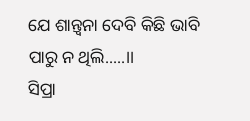ଯେ ଶାନ୍ତ୍ୱନା ଦେବି କିଛି ଭାବି ପାରୁ ନ ଥିଲି.....।।
ସିପ୍ରା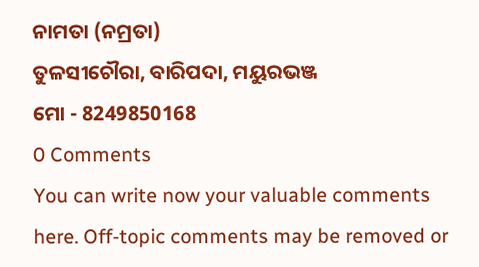ନାମତା (ନମ୍ରତା)
ତୁଳସୀଚୌରା, ବାରିପଦା, ମୟୁରଭଞ୍ଜ
ମୋ - 8249850168
0 Comments
You can write now your valuable comments here. Off-topic comments may be removed or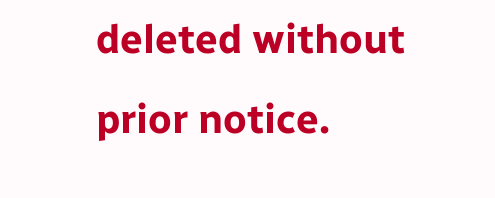deleted without prior notice.